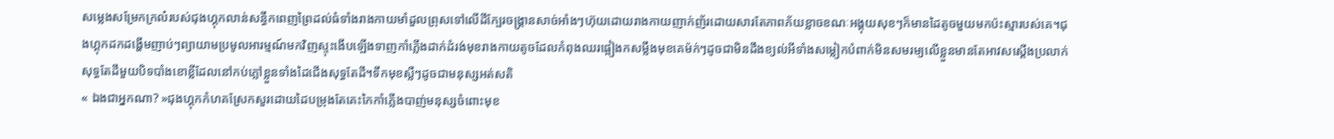សម្លេងសម្រែកក្រល៎របស់ជុងហ្គុកលាន់សន្ធឹកពេញព្រៃដល់ធំទាំងរាងកាយមាំដួលព្រុសទៅលើដីក្បែរចង្រ្គានសាច់អាំងៗហ៊ុយដោយរាងកាយញាក់ញ័រដោយសារតែភាពភ័យខ្លាចខណៈអង្គុយសុខៗក៏មានដៃតូចមួយមកប៉ះស្មារបស់គេ។ជុងហ្គុកដកដង្ហើមញាប់ៗព្យាយាមប្រមូលអារម្មណ៍មកវិញស្ទុះងើបឡើងទាញកាំភ្លើងដាក់ដំរង់មុខរាងកាយតូចដែលកំពុងឈរផ្អៀងកសម្លឹងមុខគេម៉ក់ៗដូចជាមិនដឹងខ្យល់អីទាំងសម្លៀកបំពាក់មិនសមរម្យលើខ្លួនមានតែអាវសស្ដើងប្រលាក់សុទ្ធតែដីមួយបិទបាំងខោខ្លីដែលនៅកប់ភ្លៅខ្លួនទាំងដៃជើងសុទ្ធតែដី។ទឹកមុខស្លឺៗដូចជាមនុស្សអត់សតិ
« ឯងជាអ្នកណា? »ជុងហ្គុកកំហគស្រែកសួរដោយដៃបម្រុងតែគេះកៃកាំភ្លើងបាញ់មនុស្សចំពោះមុខ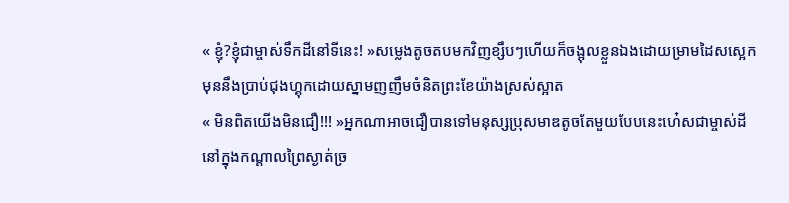« ខ្ញុំ?ខ្ញុំជាម្ចាស់ទឹកដីនៅទីនេះ! »សម្លេងតូចតបមកវិញខ្សឹបៗហើយក៏ចង្អុលខ្លួនឯងដោយម្រាមដៃសស្អេកមុននឹងប្រាប់ជុងហ្គុកដោយស្នាមញញឹមចំនិតព្រះខែយ៉ាងស្រស់ស្អាត
« មិនពិតយើងមិនជឿ!!! »អ្នកណាអាចជឿបានទៅមនុស្សប្រុសមាឌតូចតែមួយបែបនេះហ៎េសជាម្ចាស់ដីនៅក្នុងកណ្ដាលព្រៃស្ងាត់ច្រ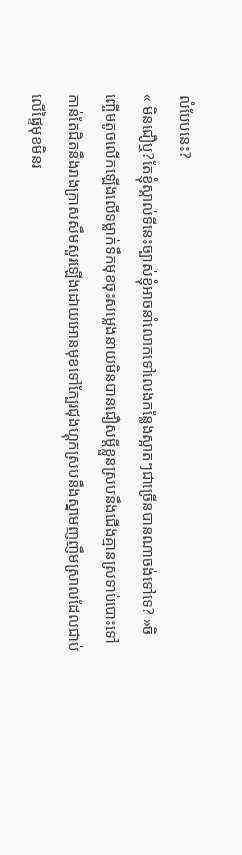លំបែបនេះ?
« មិនជឿឬ?តែខ្ញុំស្គាល់ទីនេះច្បាស់ខ្ញុំអាចនាំលោកទៅលេងកន្លែងស្អាតៗជាច្រើនបានណាចង់ទៅទេ? »ចិញ្ចើមតូចលើកឡើងលើទម្លាក់ទឹកមុខចុះសម្លេងនាយមិនបានជឿសម្ដីខ្លួនស្របនឹងជើងគ្មានស្រទាប់បោះទៅកាន់តែជិតនឹងរាងក្រាសសឹមសួរឡើងដោយអោនមុខទៅក្បែរជុងហ្គុកស្របនឹងស្នាមញញឹមស្រាលដែលជាប់លើផ្ទៃមុខមិនរ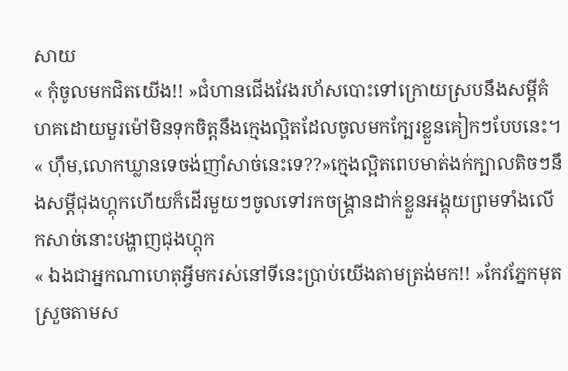សាយ
« កុំចូលមកជិតយើង!! »ជំហានជើងវែងរហ័សបោះទៅក្រោយស្របនឹងសម្ដីគំហគដោយមួរម៉ៅមិនទុកចិត្តនឹងក្មេងល្អិតដែលចូលមកក្បែរខ្លួនគៀកៗបែបនេះ។
« ហុឹម,លោកឃ្លានទេចង់ញាំសាច់នេះទេ??»ក្មេងល្អិតពេបមាត់ងក់ក្បាលតិចៗនឹងសម្ដីជុងហ្គុកហើយក៏ដើរមួយៗចូលទៅរកចង្រ្គានដាក់ខ្លួនអង្គុយព្រមទាំងលើកសាច់នោះបង្ហាញជុងហ្គុក
« ឯងជាអ្នកណាហេតុអ្វីមករស់នៅទីនេះប្រាប់យើងតាមត្រង់មក!! »កែវភ្នែកមុតស្រួចតាមស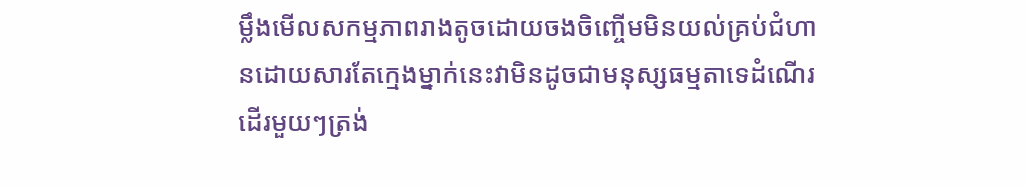ម្លឹងមើលសកម្មភាពរាងតូចដោយចងចិញ្ចើមមិនយល់គ្រប់ជំហានដោយសារតែក្មេងម្នាក់នេះវាមិនដូចជាមនុស្សធម្មតាទេដំណើរដើរមួយៗត្រង់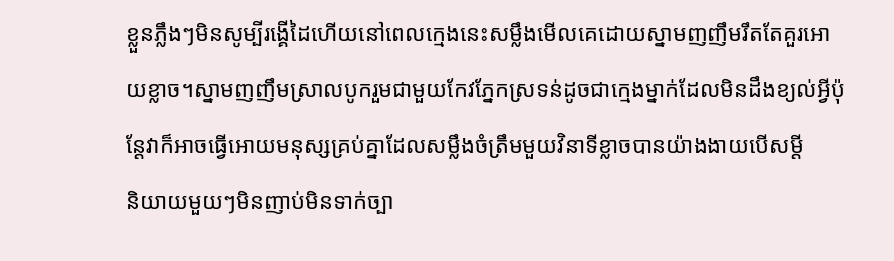ខ្លួនភ្លឹងៗមិនសូម្បីរង្គើដៃហើយនៅពេលក្មេងនេះសម្លឹងមើលគេដោយស្នាមញញឹមរឹតតែគួរអោយខ្លាច។ស្នាមញញឹមស្រាលបូករួមជាមួយកែវភ្នែកស្រទន់ដូចជាក្មេងម្នាក់ដែលមិនដឹងខ្យល់អ្វីប៉ុន្ដែវាក៏អាចធ្វើអោយមនុស្សគ្រប់គ្នាដែលសម្លឹងចំត្រឹមមួយវិនាទីខ្លាចបានយ៉ាងងាយបើសម្ដី
និយាយមួយៗមិនញាប់មិនទាក់ច្បា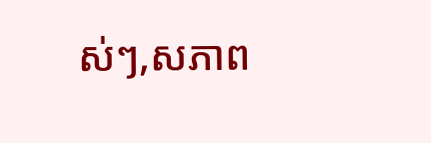ស់ៗ,សភាព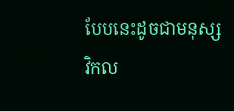បែបនេះដូចជាមនុស្សវិកល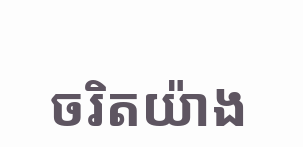ចរិតយ៉ាង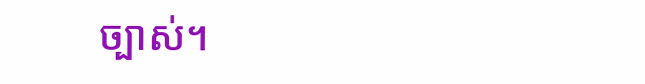ច្បាស់។